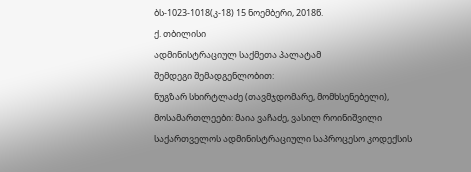ბს-1023-1018(კ-18) 15 ნოემბერი, 2018წ.
ქ. თბილისი
ადმინისტრაციულ საქმეთა პალატამ
შემდეგი შემადგენლობით:
ნუგზარ სხირტლაძე (თავმჯდომარე, მომხსენებელი),
მოსამართლეები: მაია ვაჩაძე, ვასილ როინიშვილი
საქართველოს ადმინისტრაციული საპროცესო კოდექსის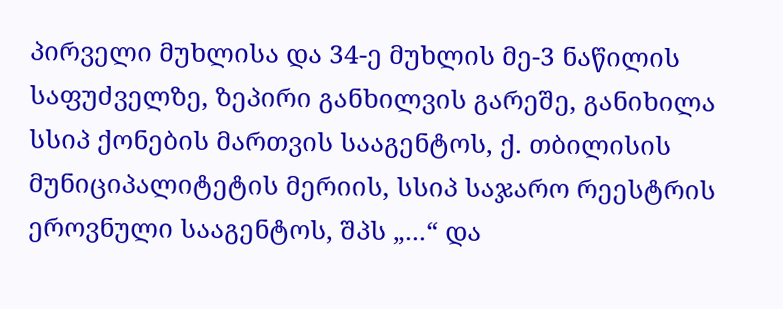პირველი მუხლისა და 34-ე მუხლის მე-3 ნაწილის საფუძველზე, ზეპირი განხილვის გარეშე, განიხილა სსიპ ქონების მართვის სააგენტოს, ქ. თბილისის მუნიციპალიტეტის მერიის, სსიპ საჯარო რეესტრის ეროვნული სააგენტოს, შპს „...“ და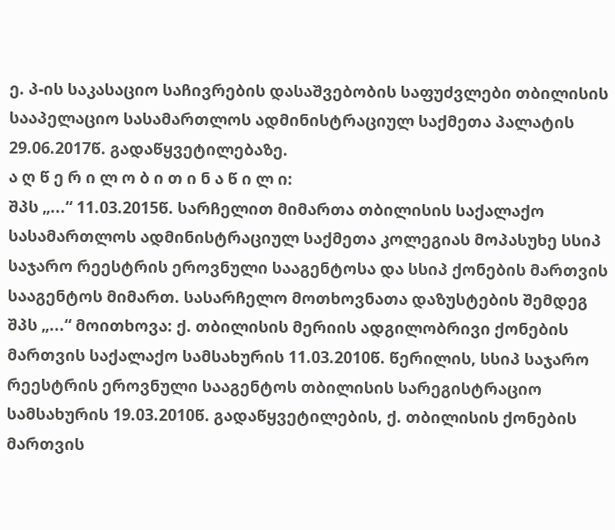ე. პ-ის საკასაციო საჩივრების დასაშვებობის საფუძვლები თბილისის სააპელაციო სასამართლოს ადმინისტრაციულ საქმეთა პალატის 29.06.2017წ. გადაწყვეტილებაზე.
ა ღ წ ე რ ი ლ ო ბ ი თ ი ნ ა წ ი ლ ი:
შპს „...“ 11.03.2015წ. სარჩელით მიმართა თბილისის საქალაქო სასამართლოს ადმინისტრაციულ საქმეთა კოლეგიას მოპასუხე სსიპ საჯარო რეესტრის ეროვნული სააგენტოსა და სსიპ ქონების მართვის სააგენტოს მიმართ. სასარჩელო მოთხოვნათა დაზუსტების შემდეგ შპს „...“ მოითხოვა: ქ. თბილისის მერიის ადგილობრივი ქონების მართვის საქალაქო სამსახურის 11.03.2010წ. წერილის, სსიპ საჯარო რეესტრის ეროვნული სააგენტოს თბილისის სარეგისტრაციო სამსახურის 19.03.2010წ. გადაწყვეტილების, ქ. თბილისის ქონების მართვის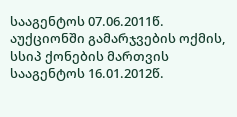სააგენტოს 07.06.2011წ. აუქციონში გამარჯვების ოქმის, სსიპ ქონების მართვის სააგენტოს 16.01.2012წ.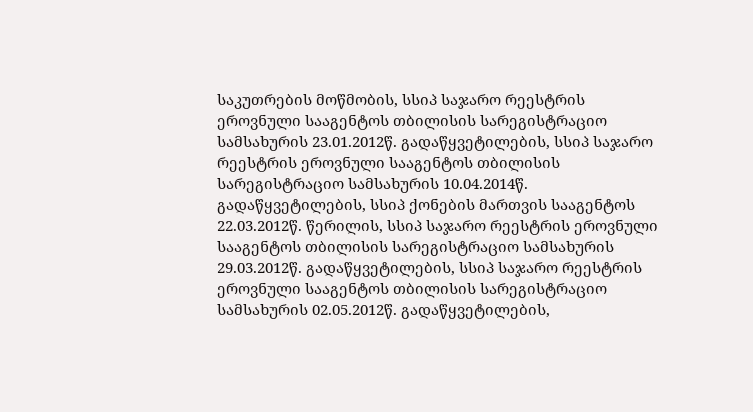საკუთრების მოწმობის, სსიპ საჯარო რეესტრის ეროვნული სააგენტოს თბილისის სარეგისტრაციო სამსახურის 23.01.2012წ. გადაწყვეტილების, სსიპ საჯარო რეესტრის ეროვნული სააგენტოს თბილისის სარეგისტრაციო სამსახურის 10.04.2014წ. გადაწყვეტილების, სსიპ ქონების მართვის სააგენტოს 22.03.2012წ. წერილის, სსიპ საჯარო რეესტრის ეროვნული სააგენტოს თბილისის სარეგისტრაციო სამსახურის 29.03.2012წ. გადაწყვეტილების, სსიპ საჯარო რეესტრის ეროვნული სააგენტოს თბილისის სარეგისტრაციო სამსახურის 02.05.2012წ. გადაწყვეტილების,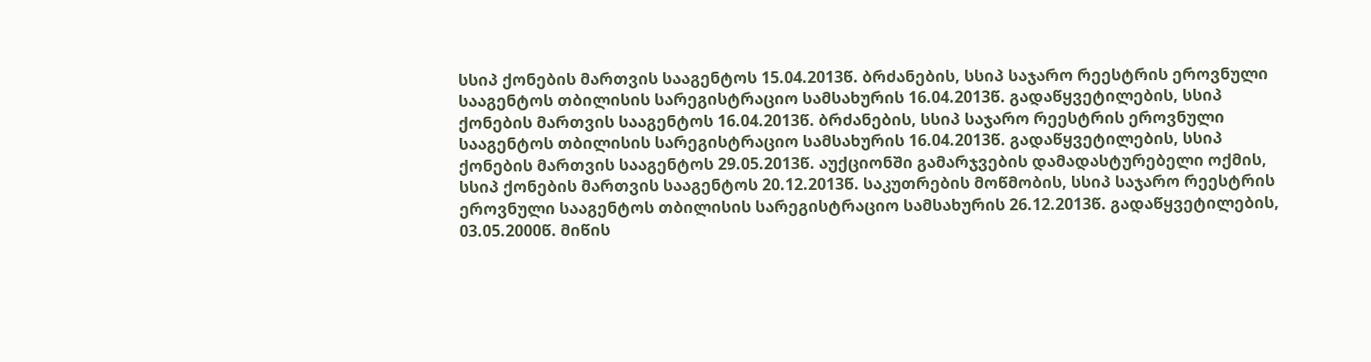სსიპ ქონების მართვის სააგენტოს 15.04.2013წ. ბრძანების, სსიპ საჯარო რეესტრის ეროვნული სააგენტოს თბილისის სარეგისტრაციო სამსახურის 16.04.2013წ. გადაწყვეტილების, სსიპ ქონების მართვის სააგენტოს 16.04.2013წ. ბრძანების, სსიპ საჯარო რეესტრის ეროვნული სააგენტოს თბილისის სარეგისტრაციო სამსახურის 16.04.2013წ. გადაწყვეტილების, სსიპ ქონების მართვის სააგენტოს 29.05.2013წ. აუქციონში გამარჯვების დამადასტურებელი ოქმის, სსიპ ქონების მართვის სააგენტოს 20.12.2013წ. საკუთრების მოწმობის, სსიპ საჯარო რეესტრის ეროვნული სააგენტოს თბილისის სარეგისტრაციო სამსახურის 26.12.2013წ. გადაწყვეტილების, 03.05.2000წ. მიწის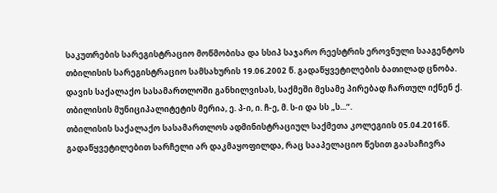საკუთრების სარეგისტრაციო მოწმობისა და სსიპ საჯარო რეესტრის ეროვნული სააგენტოს თბილისის სარეგისტრაციო სამსახურის 19.06.2002 წ. გადაწყვეტილების ბათილად ცნობა.
დავის საქალაქო სასამართლოში განხილვისას, საქმეში მესამე პირებად ჩართულ იქნენ ქ. თბილისის მუნიციპალიტეტის მერია, ე. პ-ი, ი. ჩ-ე, მ. ს-ი და სს „ს...“.
თბილისის საქალაქო სასამართლოს ადმინისტრაციულ საქმეთა კოლეგიის 05.04.2016წ. გადაწყვეტილებით სარჩელი არ დაკმაყოფილდა, რაც სააპელაციო წესით გაასაჩივრა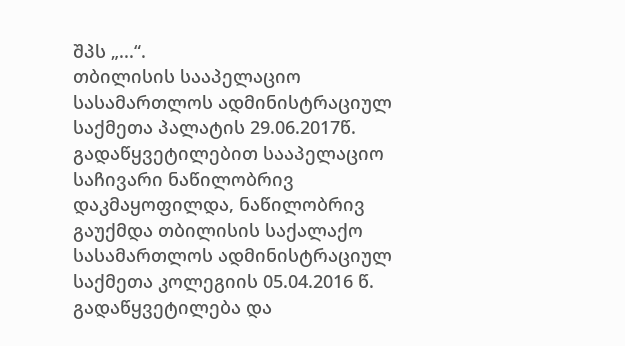შპს „...“.
თბილისის სააპელაციო სასამართლოს ადმინისტრაციულ საქმეთა პალატის 29.06.2017წ. გადაწყვეტილებით სააპელაციო საჩივარი ნაწილობრივ დაკმაყოფილდა, ნაწილობრივ გაუქმდა თბილისის საქალაქო სასამართლოს ადმინისტრაციულ საქმეთა კოლეგიის 05.04.2016 წ. გადაწყვეტილება და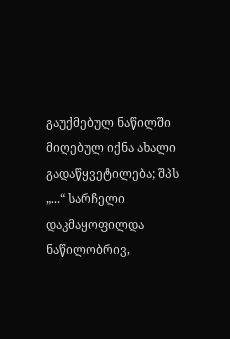გაუქმებულ ნაწილში მიღებულ იქნა ახალი გადაწყვეტილება; შპს „...“ სარჩელი დაკმაყოფილდა ნაწილობრივ,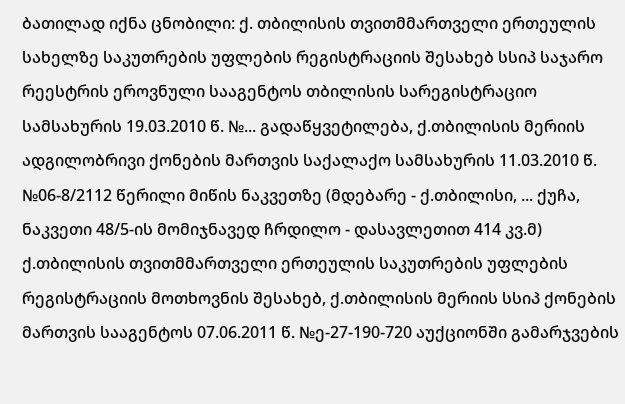ბათილად იქნა ცნობილი: ქ. თბილისის თვითმმართველი ერთეულის სახელზე საკუთრების უფლების რეგისტრაციის შესახებ სსიპ საჯარო რეესტრის ეროვნული სააგენტოს თბილისის სარეგისტრაციო სამსახურის 19.03.2010 წ. №... გადაწყვეტილება, ქ.თბილისის მერიის ადგილობრივი ქონების მართვის საქალაქო სამსახურის 11.03.2010 წ. №06-8/2112 წერილი მიწის ნაკვეთზე (მდებარე - ქ.თბილისი, ... ქუჩა, ნაკვეთი 48/5-ის მომიჯნავედ ჩრდილო - დასავლეთით 414 კვ.მ) ქ.თბილისის თვითმმართველი ერთეულის საკუთრების უფლების რეგისტრაციის მოთხოვნის შესახებ, ქ.თბილისის მერიის სსიპ ქონების მართვის სააგენტოს 07.06.2011 წ. №ე-27-190-720 აუქციონში გამარჯვების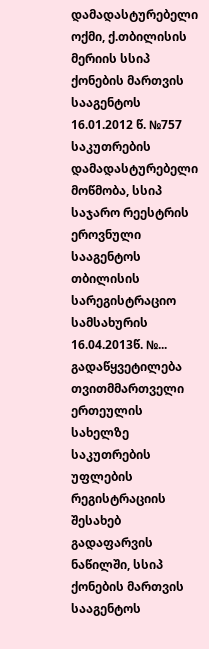დამადასტურებელი ოქმი, ქ.თბილისის მერიის სსიპ ქონების მართვის სააგენტოს 16.01.2012 წ. №757 საკუთრების დამადასტურებელი მოწმობა, სსიპ საჯარო რეესტრის ეროვნული სააგენტოს თბილისის სარეგისტრაციო სამსახურის 16.04.2013წ. №... გადაწყვეტილება თვითმმართველი ერთეულის სახელზე საკუთრების უფლების რეგისტრაციის შესახებ გადაფარვის ნაწილში, სსიპ ქონების მართვის სააგენტოს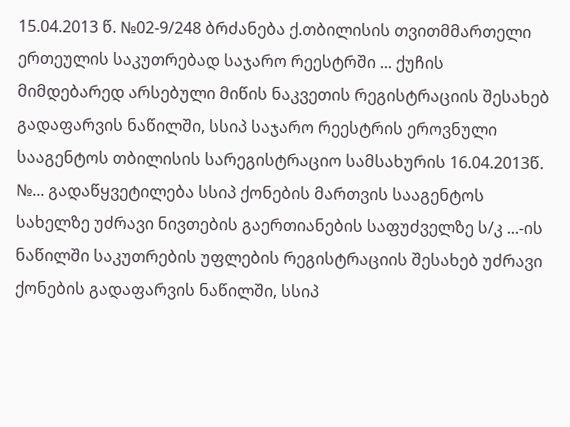15.04.2013 წ. №02-9/248 ბრძანება ქ.თბილისის თვითმმართელი ერთეულის საკუთრებად საჯარო რეესტრში ... ქუჩის მიმდებარედ არსებული მიწის ნაკვეთის რეგისტრაციის შესახებ გადაფარვის ნაწილში, სსიპ საჯარო რეესტრის ეროვნული სააგენტოს თბილისის სარეგისტრაციო სამსახურის 16.04.2013წ. №... გადაწყვეტილება სსიპ ქონების მართვის სააგენტოს სახელზე უძრავი ნივთების გაერთიანების საფუძველზე ს/კ ...-ის ნაწილში საკუთრების უფლების რეგისტრაციის შესახებ უძრავი ქონების გადაფარვის ნაწილში, სსიპ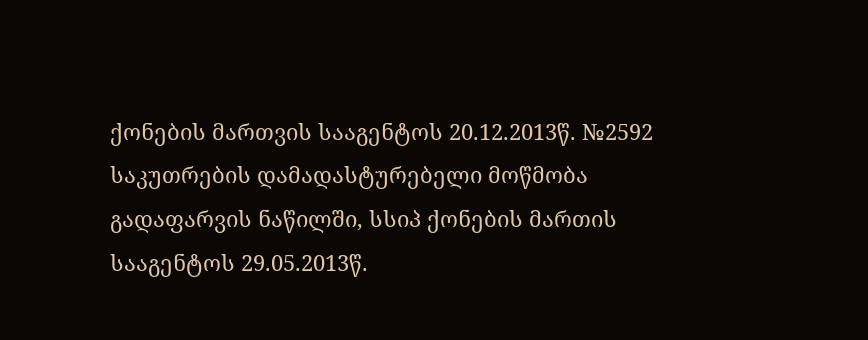ქონების მართვის სააგენტოს 20.12.2013წ. №2592 საკუთრების დამადასტურებელი მოწმობა გადაფარვის ნაწილში, სსიპ ქონების მართის სააგენტოს 29.05.2013წ.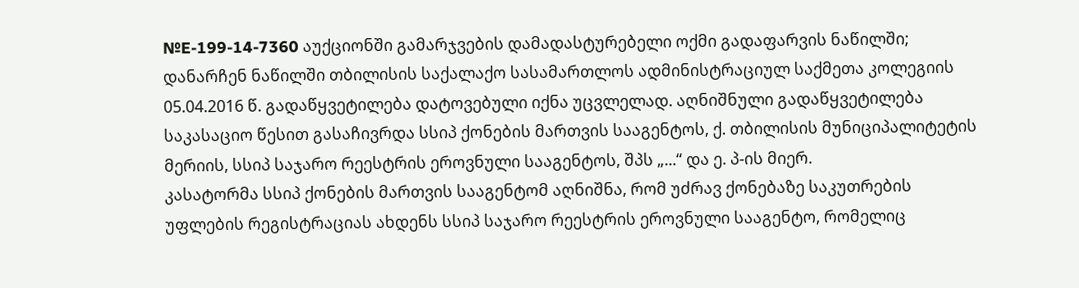№E-199-14-7360 აუქციონში გამარჯვების დამადასტურებელი ოქმი გადაფარვის ნაწილში; დანარჩენ ნაწილში თბილისის საქალაქო სასამართლოს ადმინისტრაციულ საქმეთა კოლეგიის 05.04.2016 წ. გადაწყვეტილება დატოვებული იქნა უცვლელად. აღნიშნული გადაწყვეტილება საკასაციო წესით გასაჩივრდა სსიპ ქონების მართვის სააგენტოს, ქ. თბილისის მუნიციპალიტეტის მერიის, სსიპ საჯარო რეესტრის ეროვნული სააგენტოს, შპს „...“ და ე. პ-ის მიერ.
კასატორმა სსიპ ქონების მართვის სააგენტომ აღნიშნა, რომ უძრავ ქონებაზე საკუთრების უფლების რეგისტრაციას ახდენს სსიპ საჯარო რეესტრის ეროვნული სააგენტო, რომელიც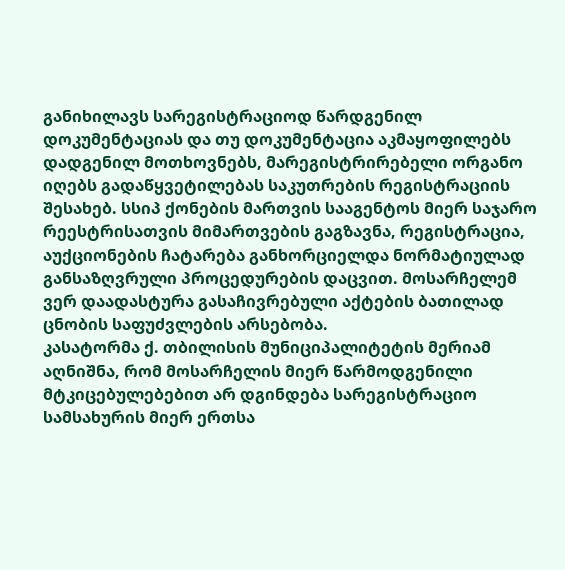განიხილავს სარეგისტრაციოდ წარდგენილ დოკუმენტაციას და თუ დოკუმენტაცია აკმაყოფილებს დადგენილ მოთხოვნებს, მარეგისტრირებელი ორგანო იღებს გადაწყვეტილებას საკუთრების რეგისტრაციის შესახებ. სსიპ ქონების მართვის სააგენტოს მიერ საჯარო რეესტრისათვის მიმართვების გაგზავნა, რეგისტრაცია, აუქციონების ჩატარება განხორციელდა ნორმატიულად განსაზღვრული პროცედურების დაცვით. მოსარჩელემ ვერ დაადასტურა გასაჩივრებული აქტების ბათილად ცნობის საფუძვლების არსებობა.
კასატორმა ქ. თბილისის მუნიციპალიტეტის მერიამ აღნიშნა, რომ მოსარჩელის მიერ წარმოდგენილი მტკიცებულებებით არ დგინდება სარეგისტრაციო სამსახურის მიერ ერთსა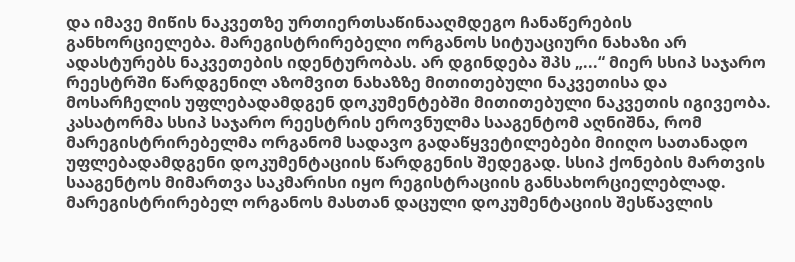და იმავე მიწის ნაკვეთზე ურთიერთსაწინააღმდეგო ჩანაწერების განხორციელება. მარეგისტრირებელი ორგანოს სიტუაციური ნახაზი არ ადასტურებს ნაკვეთების იდენტურობას. არ დგინდება შპს „...“ მიერ სსიპ საჯარო რეესტრში წარდგენილ აზომვით ნახაზზე მითითებული ნაკვეთისა და მოსარჩელის უფლებადამდგენ დოკუმენტებში მითითებული ნაკვეთის იგივეობა.
კასატორმა სსიპ საჯარო რეესტრის ეროვნულმა სააგენტომ აღნიშნა, რომ მარეგისტრირებელმა ორგანომ სადავო გადაწყვეტილებები მიიღო სათანადო უფლებადამდგენი დოკუმენტაციის წარდგენის შედეგად. სსიპ ქონების მართვის სააგენტოს მიმართვა საკმარისი იყო რეგისტრაციის განსახორციელებლად. მარეგისტრირებელ ორგანოს მასთან დაცული დოკუმენტაციის შესწავლის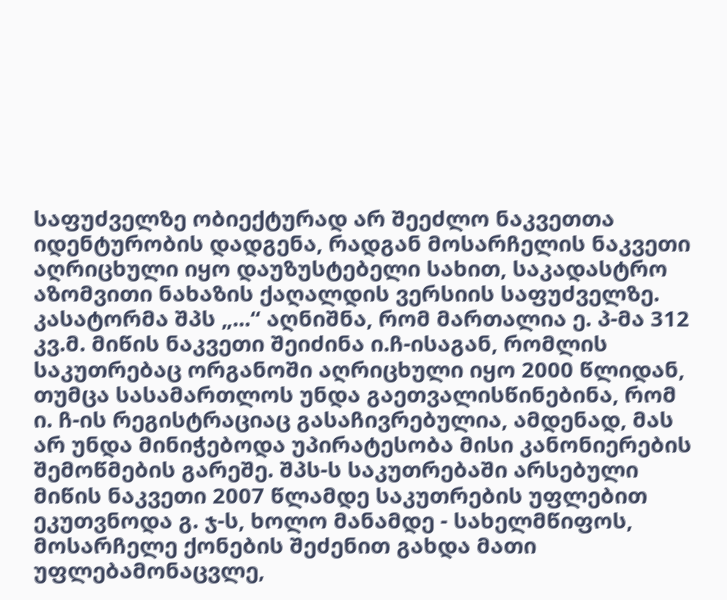საფუძველზე ობიექტურად არ შეეძლო ნაკვეთთა იდენტურობის დადგენა, რადგან მოსარჩელის ნაკვეთი აღრიცხული იყო დაუზუსტებელი სახით, საკადასტრო აზომვითი ნახაზის ქაღალდის ვერსიის საფუძველზე.
კასატორმა შპს „...“ აღნიშნა, რომ მართალია ე. პ-მა 312 კვ.მ. მიწის ნაკვეთი შეიძინა ი.ჩ-ისაგან, რომლის საკუთრებაც ორგანოში აღრიცხული იყო 2000 წლიდან, თუმცა სასამართლოს უნდა გაეთვალისწინებინა, რომ ი. ჩ-ის რეგისტრაციაც გასაჩივრებულია, ამდენად, მას არ უნდა მინიჭებოდა უპირატესობა მისი კანონიერების შემოწმების გარეშე. შპს-ს საკუთრებაში არსებული მიწის ნაკვეთი 2007 წლამდე საკუთრების უფლებით ეკუთვნოდა გ. ჯ-ს, ხოლო მანამდე - სახელმწიფოს, მოსარჩელე ქონების შეძენით გახდა მათი უფლებამონაცვლე,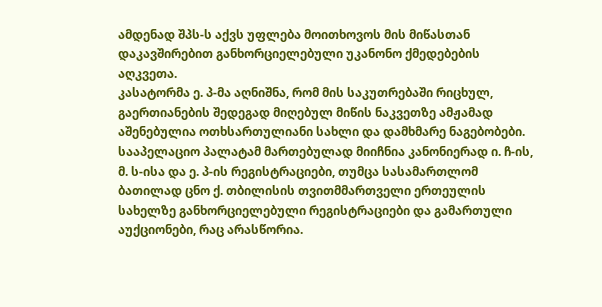ამდენად შპს-ს აქვს უფლება მოითხოვოს მის მიწასთან დაკავშირებით განხორციელებული უკანონო ქმედებების აღკვეთა.
კასატორმა ე. პ-მა აღნიშნა, რომ მის საკუთრებაში რიცხულ, გაერთიანების შედეგად მიღებულ მიწის ნაკვეთზე ამჟამად აშენებულია ოთხსართულიანი სახლი და დამხმარე ნაგებობები. სააპელაციო პალატამ მართებულად მიიჩნია კანონიერად ი. ჩ-ის, მ. ს-ისა და ე. პ-ის რეგისტრაციები, თუმცა სასამართლომ ბათილად ცნო ქ. თბილისის თვითმმართველი ერთეულის სახელზე განხორციელებული რეგისტრაციები და გამართული აუქციონები, რაც არასწორია.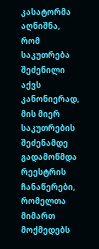კასატორმა აღნიშნა, რომ საკუთრება შეძენილი აქვს კანონიერად, მის მიერ საკუთრების შეძენამდე გადამოწმდა რეესტრის ჩანაწერები, რომელთა მიმართ მოქმედებს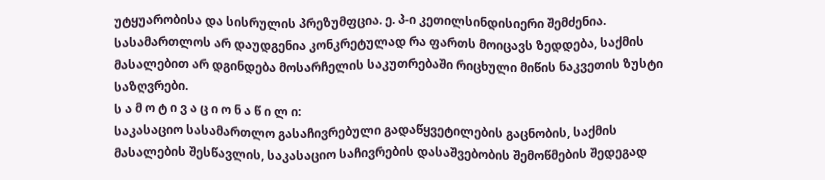უტყუარობისა და სისრულის პრეზუმფცია. ე. პ-ი კეთილსინდისიერი შემძენია. სასამართლოს არ დაუდგენია კონკრეტულად რა ფართს მოიცავს ზედდება, საქმის მასალებით არ დგინდება მოსარჩელის საკუთრებაში რიცხული მიწის ნაკვეთის ზუსტი საზღვრები.
ს ა მ ო ტ ი ვ ა ც ი ო ნ ა წ ი ლ ი:
საკასაციო სასამართლო გასაჩივრებული გადაწყვეტილების გაცნობის, საქმის მასალების შესწავლის, საკასაციო საჩივრების დასაშვებობის შემოწმების შედეგად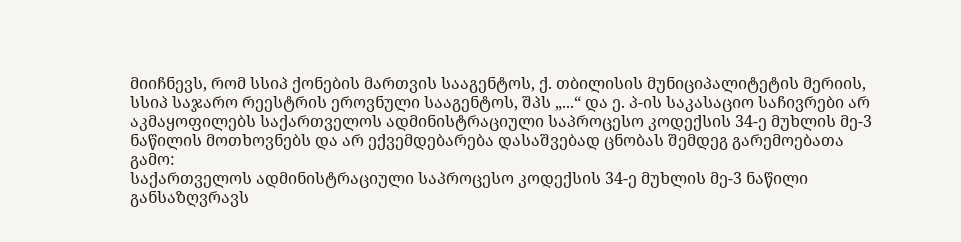მიიჩნევს, რომ სსიპ ქონების მართვის სააგენტოს, ქ. თბილისის მუნიციპალიტეტის მერიის, სსიპ საჯარო რეესტრის ეროვნული სააგენტოს, შპს „...“ და ე. პ-ის საკასაციო საჩივრები არ აკმაყოფილებს საქართველოს ადმინისტრაციული საპროცესო კოდექსის 34-ე მუხლის მე-3 ნაწილის მოთხოვნებს და არ ექვემდებარება დასაშვებად ცნობას შემდეგ გარემოებათა გამო:
საქართველოს ადმინისტრაციული საპროცესო კოდექსის 34-ე მუხლის მე-3 ნაწილი განსაზღვრავს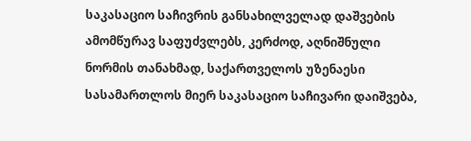საკასაციო საჩივრის განსახილველად დაშვების ამომწურავ საფუძვლებს, კერძოდ, აღნიშნული ნორმის თანახმად, საქართველოს უზენაესი სასამართლოს მიერ საკასაციო საჩივარი დაიშვება,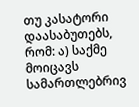თუ კასატორი დაასაბუთებს, რომ: ა) საქმე მოიცავს სამართლებრივ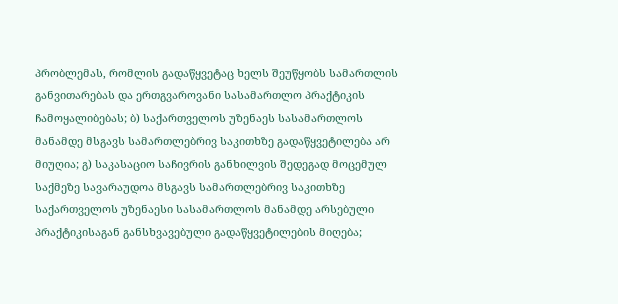პრობლემას, რომლის გადაწყვეტაც ხელს შეუწყობს სამართლის განვითარებას და ერთგვაროვანი სასამართლო პრაქტიკის ჩამოყალიბებას; ბ) საქართველოს უზენაეს სასამართლოს მანამდე მსგავს სამართლებრივ საკითხზე გადაწყვეტილება არ მიუღია; გ) საკასაციო საჩივრის განხილვის შედეგად მოცემულ საქმეზე სავარაუდოა მსგავს სამართლებრივ საკითხზე საქართველოს უზენაესი სასამართლოს მანამდე არსებული პრაქტიკისაგან განსხვავებული გადაწყვეტილების მიღება;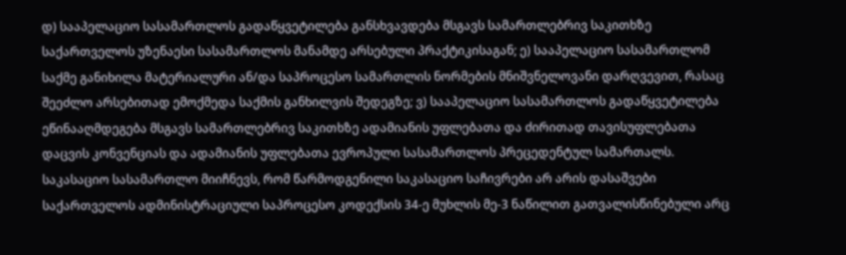დ) სააპელაციო სასამართლოს გადაწყვეტილება განსხვავდება მსგავს სამართლებრივ საკითხზე საქართველოს უზენაესი სასამართლოს მანამდე არსებული პრაქტიკისაგან; ე) სააპელაციო სასამართლომ საქმე განიხილა მატერიალური ან/და საპროცესო სამართლის ნორმების მნიშვნელოვანი დარღვევით, რასაც შეეძლო არსებითად ემოქმედა საქმის განხილვის შედეგზე; ვ) სააპელაციო სასამართლოს გადაწყვეტილება ეწინააღმდეგება მსგავს სამართლებრივ საკითხზე ადამიანის უფლებათა და ძირითად თავისუფლებათა დაცვის კონვენციას და ადამიანის უფლებათა ევროპული სასამართლოს პრეცედენტულ სამართალს.
საკასაციო სასამართლო მიიჩნევს, რომ წარმოდგენილი საკასაციო საჩივრები არ არის დასაშვები საქართველოს ადმინისტრაციული საპროცესო კოდექსის 34-ე მუხლის მე-3 ნაწილით გათვალისწინებული არც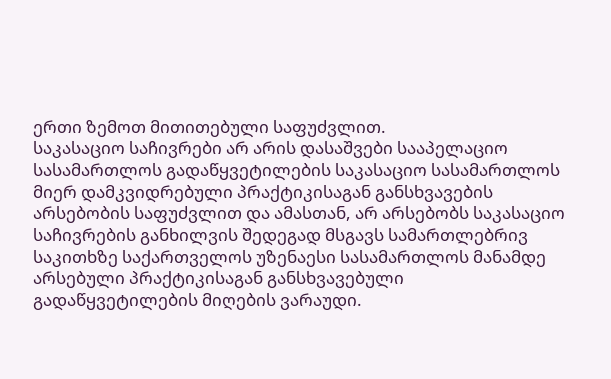ერთი ზემოთ მითითებული საფუძვლით.
საკასაციო საჩივრები არ არის დასაშვები სააპელაციო სასამართლოს გადაწყვეტილების საკასაციო სასამართლოს მიერ დამკვიდრებული პრაქტიკისაგან განსხვავების არსებობის საფუძვლით და ამასთან, არ არსებობს საკასაციო საჩივრების განხილვის შედეგად მსგავს სამართლებრივ საკითხზე საქართველოს უზენაესი სასამართლოს მანამდე არსებული პრაქტიკისაგან განსხვავებული გადაწყვეტილების მიღების ვარაუდი.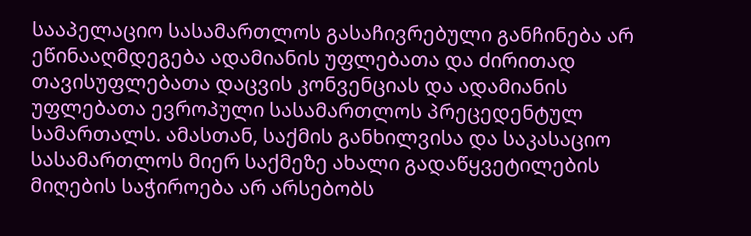სააპელაციო სასამართლოს გასაჩივრებული განჩინება არ ეწინააღმდეგება ადამიანის უფლებათა და ძირითად თავისუფლებათა დაცვის კონვენციას და ადამიანის უფლებათა ევროპული სასამართლოს პრეცედენტულ სამართალს. ამასთან, საქმის განხილვისა და საკასაციო სასამართლოს მიერ საქმეზე ახალი გადაწყვეტილების მიღების საჭიროება არ არსებობს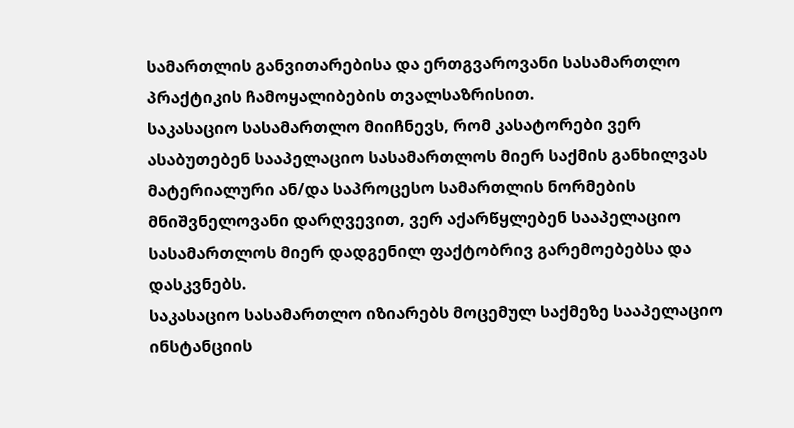სამართლის განვითარებისა და ერთგვაროვანი სასამართლო პრაქტიკის ჩამოყალიბების თვალსაზრისით.
საკასაციო სასამართლო მიიჩნევს, რომ კასატორები ვერ ასაბუთებენ სააპელაციო სასამართლოს მიერ საქმის განხილვას მატერიალური ან/და საპროცესო სამართლის ნორმების მნიშვნელოვანი დარღვევით, ვერ აქარწყლებენ სააპელაციო სასამართლოს მიერ დადგენილ ფაქტობრივ გარემოებებსა და დასკვნებს.
საკასაციო სასამართლო იზიარებს მოცემულ საქმეზე სააპელაციო ინსტანციის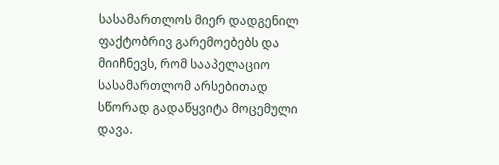სასამართლოს მიერ დადგენილ ფაქტობრივ გარემოებებს და მიიჩნევს, რომ სააპელაციო სასამართლომ არსებითად სწორად გადაწყვიტა მოცემული დავა.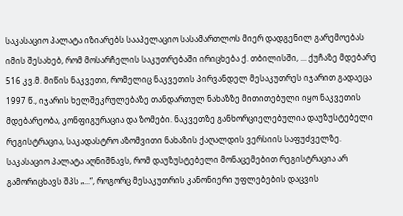საკასაციო პალატა იზიარებს სააპელაციო სასამართლოს მიერ დადგენილ გარემოებას იმის შესახებ, რომ მოსარჩელის საკუთრებაში ირიცხება ქ. თბილისში, ... ქუჩაზე მდებარე 516 კვ.მ. მიწის ნაკვეთი, რომელიც ნაკვეთის პირვანდელ მესაკუთრეს იჯარით გადაეცა 1997 წ., იჯარის ხელშეკრულებაზე თანდართულ ნახაზზე მითითებული იყო ნაკვეთის მდებარეობა, კონფიგურაცია და ზომები. ნაკვეთზე განხორციელებულია დაუზუსტებელი რეგისტრაცია, საკადასტრო აზომვითი ნახაზის ქაღალდის ვერსიის საფუძველზე. საკასაციო პალატა აღნიშნავს, რომ დაუზუსტებელი მონაცემებით რეგისტრაცია არ გამორიცხავს შპს „...“, როგორც მესაკუთრის კანონიერი უფლებების დაცვის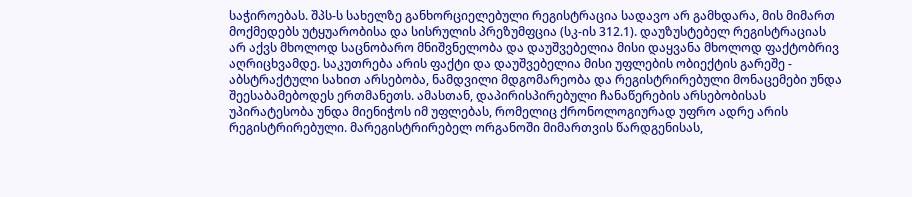საჭიროებას. შპს-ს სახელზე განხორციელებული რეგისტრაცია სადავო არ გამხდარა, მის მიმართ მოქმედებს უტყუარობისა და სისრულის პრეზუმფცია (სკ-ის 312.1). დაუზუსტებელ რეგისტრაციას არ აქვს მხოლოდ საცნობარო მნიშვნელობა და დაუშვებელია მისი დაყვანა მხოლოდ ფაქტობრივ აღრიცხვამდე. საკუთრება არის ფაქტი და დაუშვებელია მისი უფლების ობიექტის გარეშე - აბსტრაქტული სახით არსებობა, ნამდვილი მდგომარეობა და რეგისტრირებული მონაცემები უნდა შეესაბამებოდეს ერთმანეთს. ამასთან, დაპირისპირებული ჩანაწერების არსებობისას უპირატესობა უნდა მიენიჭოს იმ უფლებას, რომელიც ქრონოლოგიურად უფრო ადრე არის რეგისტრირებული. მარეგისტრირებელ ორგანოში მიმართვის წარდგენისას,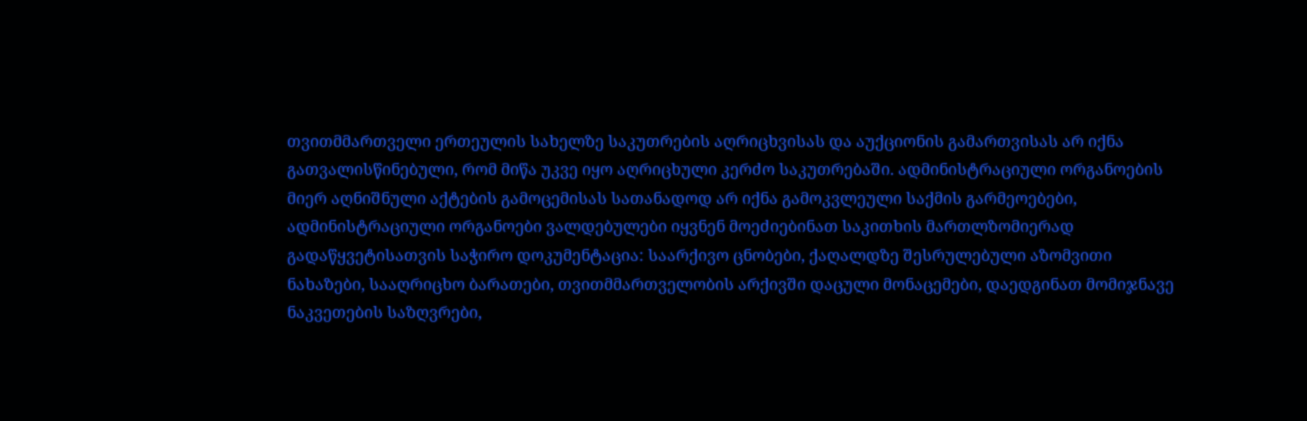თვითმმართველი ერთეულის სახელზე საკუთრების აღრიცხვისას და აუქციონის გამართვისას არ იქნა გათვალისწინებული, რომ მიწა უკვე იყო აღრიცხული კერძო საკუთრებაში. ადმინისტრაციული ორგანოების მიერ აღნიშნული აქტების გამოცემისას სათანადოდ არ იქნა გამოკვლეული საქმის გარმეოებები, ადმინისტრაციული ორგანოები ვალდებულები იყვნენ მოეძიებინათ საკითხის მართლზომიერად გადაწყვეტისათვის საჭირო დოკუმენტაცია: საარქივო ცნობები, ქაღალდზე შესრულებული აზომვითი ნახაზები, სააღრიცხო ბარათები, თვითმმართველობის არქივში დაცული მონაცემები, დაედგინათ მომიჯნავე ნაკვეთების საზღვრები,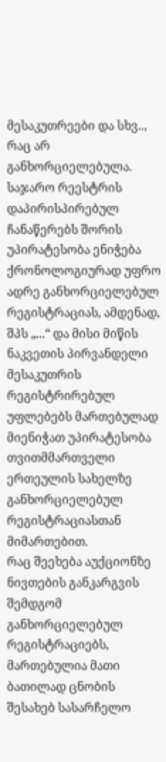მესაკუთრეები და სხვ.., რაც არ განხორციელებულა. საჯარო რეესტრის დაპირისპირებულ ჩანაწერებს შორის უპირატესობა ენიჭება ქრონოლოგიურად უფრო ადრე განხორციელებულ რეგისტრაციას, ამდენად, შპს „...“ და მისი მიწის ნაკვეთის პირვანდელი მესაკუთრის რეგისტრირებულ უფლებებს მართებულად მიენიჭათ უპირატესობა თვითმმართველი ერთეულის სახელზე განხორციელებულ რეგისტრაციასთან მიმართებით.
რაც შეეხება აუქციონზე ნივთების განკარგვის შემდგომ განხორციელებულ რეგისტრაციებს, მართებულია მათი ბათილად ცნობის შესახებ სასარჩელო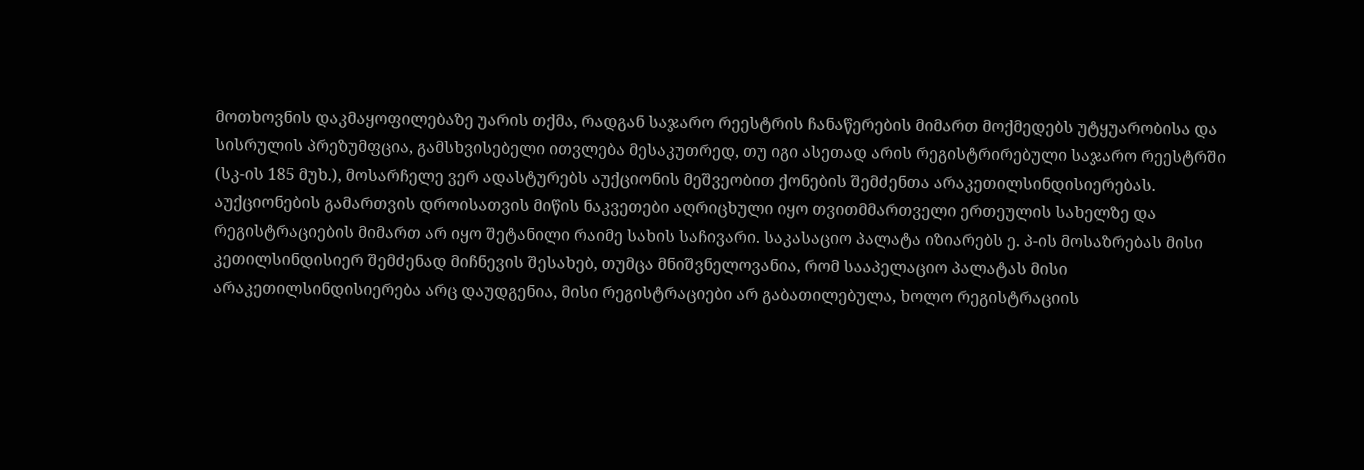მოთხოვნის დაკმაყოფილებაზე უარის თქმა, რადგან საჯარო რეესტრის ჩანაწერების მიმართ მოქმედებს უტყუარობისა და სისრულის პრეზუმფცია, გამსხვისებელი ითვლება მესაკუთრედ, თუ იგი ასეთად არის რეგისტრირებული საჯარო რეესტრში (სკ-ის 185 მუხ.), მოსარჩელე ვერ ადასტურებს აუქციონის მეშვეობით ქონების შემძენთა არაკეთილსინდისიერებას. აუქციონების გამართვის დროისათვის მიწის ნაკვეთები აღრიცხული იყო თვითმმართველი ერთეულის სახელზე და რეგისტრაციების მიმართ არ იყო შეტანილი რაიმე სახის საჩივარი. საკასაციო პალატა იზიარებს ე. პ-ის მოსაზრებას მისი კეთილსინდისიერ შემძენად მიჩნევის შესახებ, თუმცა მნიშვნელოვანია, რომ სააპელაციო პალატას მისი არაკეთილსინდისიერება არც დაუდგენია, მისი რეგისტრაციები არ გაბათილებულა, ხოლო რეგისტრაციის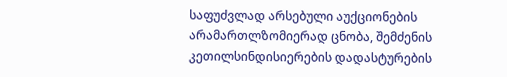საფუძვლად არსებული აუქციონების არამართლზომიერად ცნობა, შემძენის კეთილსინდისიერების დადასტურების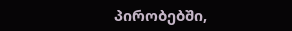პირობებში,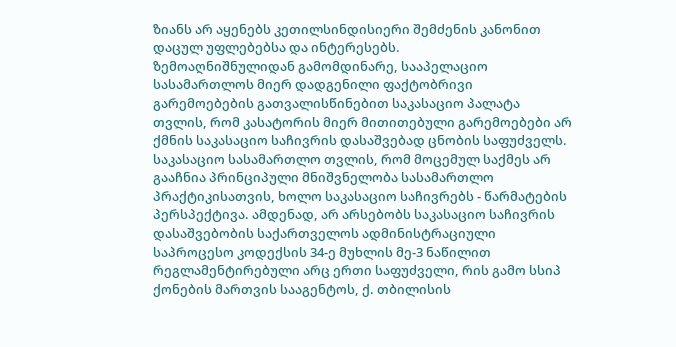ზიანს არ აყენებს კეთილსინდისიერი შემძენის კანონით დაცულ უფლებებსა და ინტერესებს.
ზემოაღნიშნულიდან გამომდინარე, სააპელაციო სასამართლოს მიერ დადგენილი ფაქტობრივი გარემოებების გათვალისწინებით საკასაციო პალატა თვლის, რომ კასატორის მიერ მითითებული გარემოებები არ ქმნის საკასაციო საჩივრის დასაშვებად ცნობის საფუძველს. საკასაციო სასამართლო თვლის, რომ მოცემულ საქმეს არ გააჩნია პრინციპული მნიშვნელობა სასამართლო პრაქტიკისათვის, ხოლო საკასაციო საჩივრებს - წარმატების პერსპექტივა. ამდენად, არ არსებობს საკასაციო საჩივრის დასაშვებობის საქართველოს ადმინისტრაციული საპროცესო კოდექსის 34-ე მუხლის მე-3 ნაწილით რეგლამენტირებული არც ერთი საფუძველი, რის გამო სსიპ ქონების მართვის სააგენტოს, ქ. თბილისის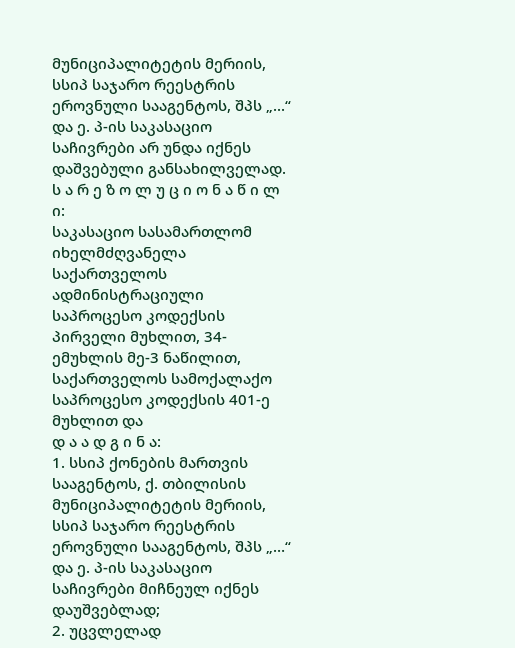მუნიციპალიტეტის მერიის, სსიპ საჯარო რეესტრის ეროვნული სააგენტოს, შპს „...“ და ე. პ-ის საკასაციო საჩივრები არ უნდა იქნეს დაშვებული განსახილველად.
ს ა რ ე ზ ო ლ უ ც ი ო ნ ა წ ი ლ ი:
საკასაციო სასამართლომ იხელმძღვანელა საქართველოს ადმინისტრაციული საპროცესო კოდექსის პირველი მუხლით, 34-ემუხლის მე-3 ნაწილით, საქართველოს სამოქალაქო საპროცესო კოდექსის 401-ე მუხლით და
დ ა ა დ გ ი ნ ა:
1. სსიპ ქონების მართვის სააგენტოს, ქ. თბილისის მუნიციპალიტეტის მერიის, სსიპ საჯარო რეესტრის ეროვნული სააგენტოს, შპს „…“ და ე. პ-ის საკასაციო საჩივრები მიჩნეულ იქნეს დაუშვებლად;
2. უცვლელად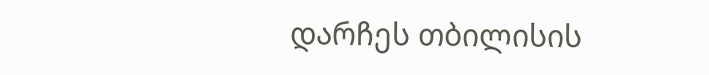დარჩეს თბილისის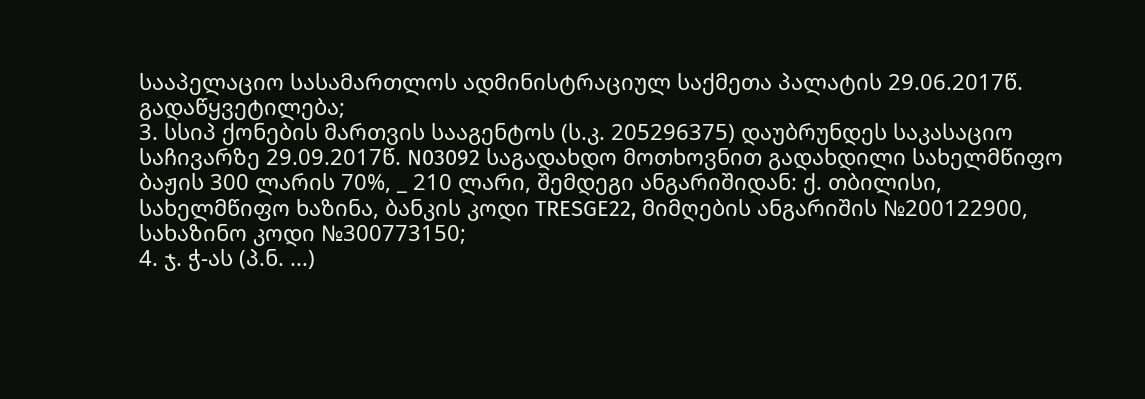სააპელაციო სასამართლოს ადმინისტრაციულ საქმეთა პალატის 29.06.2017წ. გადაწყვეტილება;
3. სსიპ ქონების მართვის სააგენტოს (ს.კ. 205296375) დაუბრუნდეს საკასაციო საჩივარზე 29.09.2017წ. N03092 საგადახდო მოთხოვნით გადახდილი სახელმწიფო ბაჟის 300 ლარის 70%, _ 210 ლარი, შემდეგი ანგარიშიდან: ქ. თბილისი, სახელმწიფო ხაზინა, ბანკის კოდი TRESGE22, მიმღების ანგარიშის №200122900, სახაზინო კოდი №300773150;
4. ჯ. ჭ-ას (პ.ნ. ...)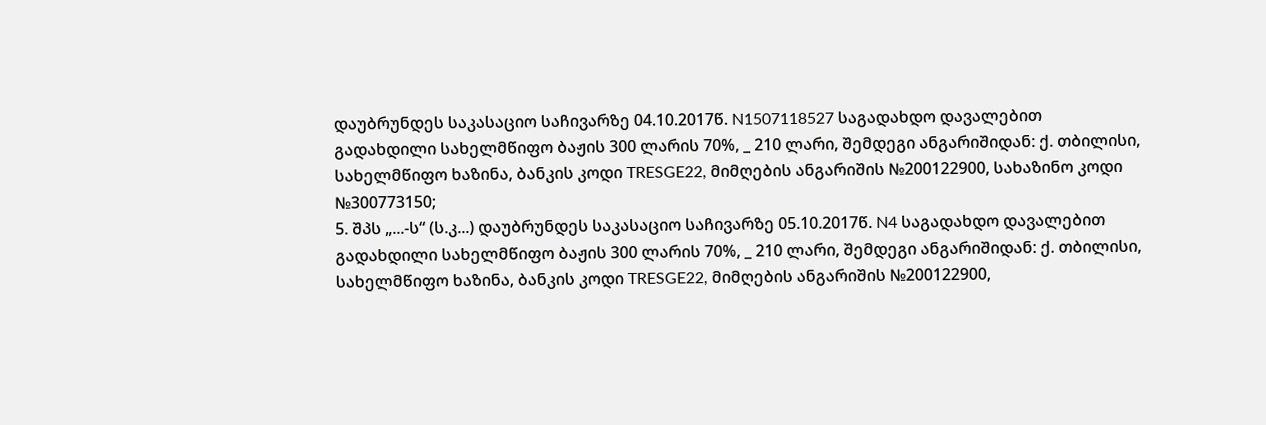დაუბრუნდეს საკასაციო საჩივარზე 04.10.2017წ. N1507118527 საგადახდო დავალებით გადახდილი სახელმწიფო ბაჟის 300 ლარის 70%, _ 210 ლარი, შემდეგი ანგარიშიდან: ქ. თბილისი, სახელმწიფო ხაზინა, ბანკის კოდი TRESGE22, მიმღების ანგარიშის №200122900, სახაზინო კოდი №300773150;
5. შპს „...-ს“ (ს.კ...) დაუბრუნდეს საკასაციო საჩივარზე 05.10.2017წ. N4 საგადახდო დავალებით გადახდილი სახელმწიფო ბაჟის 300 ლარის 70%, _ 210 ლარი, შემდეგი ანგარიშიდან: ქ. თბილისი, სახელმწიფო ხაზინა, ბანკის კოდი TRESGE22, მიმღების ანგარიშის №200122900,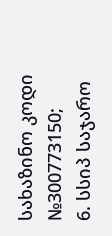სახაზინო კოდი №300773150;
6. სსიპ საჯარო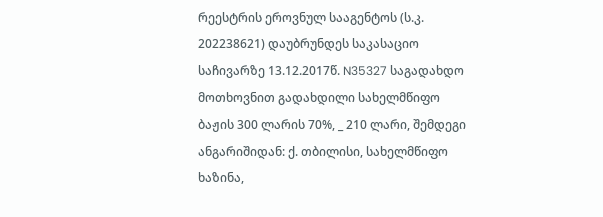რეესტრის ეროვნულ სააგენტოს (ს.კ. 202238621) დაუბრუნდეს საკასაციო საჩივარზე 13.12.2017წ. N35327 საგადახდო მოთხოვნით გადახდილი სახელმწიფო ბაჟის 300 ლარის 70%, _ 210 ლარი, შემდეგი ანგარიშიდან: ქ. თბილისი, სახელმწიფო ხაზინა,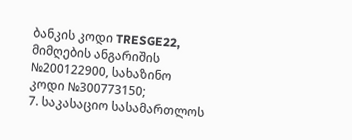ბანკის კოდი TRESGE22, მიმღების ანგარიშის №200122900, სახაზინო კოდი №300773150;
7. საკასაციო სასამართლოს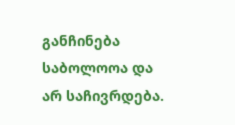განჩინება საბოლოოა და არ საჩივრდება.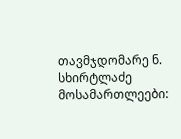თავმჯდომარე ნ. სხირტლაძე
მოსამართლეები: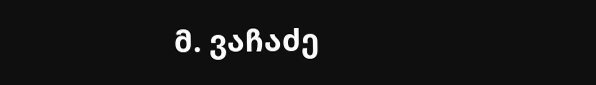მ. ვაჩაძე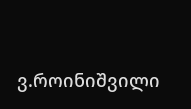ვ.როინიშვილი